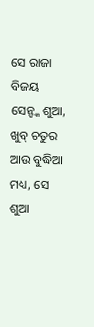ସେ ରାଜା ବିଜୟ ସେନ୍ଙ୍କ ଶୁଆ, ଖୁବ୍ ଚତୁର ଆଉ ବୁଦ୍ଧିଆ ମଧ୍ୟ, ସେ ଶୁଆ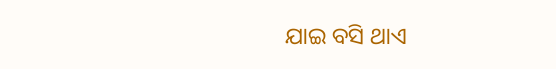ଯାଇ ବସି ଥାଏ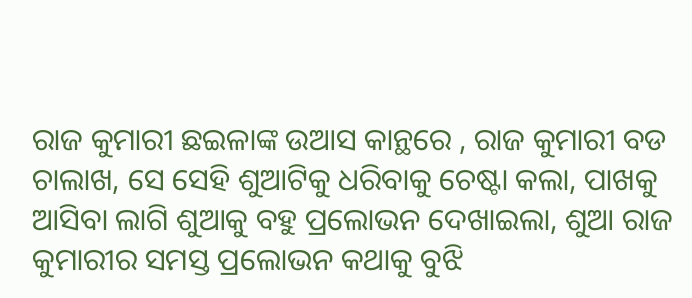ରାଜ କୁମାରୀ ଛଇଳାଙ୍କ ଉଆସ କାନ୍ଥରେ , ରାଜ କୁମାରୀ ବଡ ଚାଲାଖ, ସେ ସେହି ଶୁଆଟିକୁ ଧରିବାକୁ ଚେଷ୍ଟା କଲା, ପାଖକୁ ଆସିବା ଲାଗି ଶୁଆକୁ ବହୁ ପ୍ରଲୋଭନ ଦେଖାଇଲା, ଶୁଆ ରାଜ କୁମାରୀର ସମସ୍ତ ପ୍ରଲୋଭନ କଥାକୁ ବୁଝି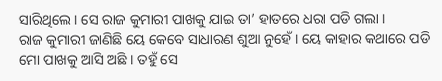ସାରିଥିଲେ । ସେ ରାଜ କୁମାରୀ ପାଖକୁ ଯାଇ ତା’ ହାତରେ ଧରା ପଡି ଗଲା ।
ରାଜ କୁମାରୀ ଜାଣିଛି ୟେ କେବେ ସାଧାରଣ ଶୁଆ ନୁହେଁ । ୟେ କାହାର କଥାରେ ପଡି ମୋ ପାଖକୁ ଆସି ଅଛି । ତହୁଁ ସେ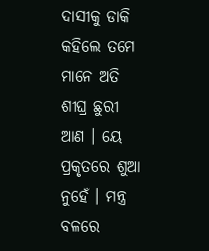ଦାସୀକୁ ଡାକି କହିଲେ ତମେ ମାନେ ଅତି ଶୀଘ୍ର ଛୁରୀ ଆଣ । ୟେ ପ୍ରକୃତରେ ଶୁଆ ନୁହେଁ । ମନ୍ତ୍ର ବଳରେ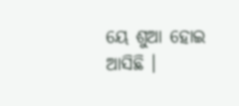ୟେ ଶୁଆ ହୋଇ ଆସିଛି ।